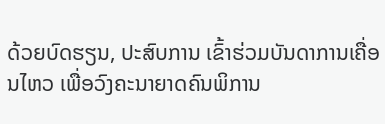ດ້ວຍບົດຮຽນ, ປະສົບການ ເຂົ້າຮ່ວມບັນດາການເຄື່ອນໄຫວ ເພື່ອວົງຄະນາຍາດຄົນພິການ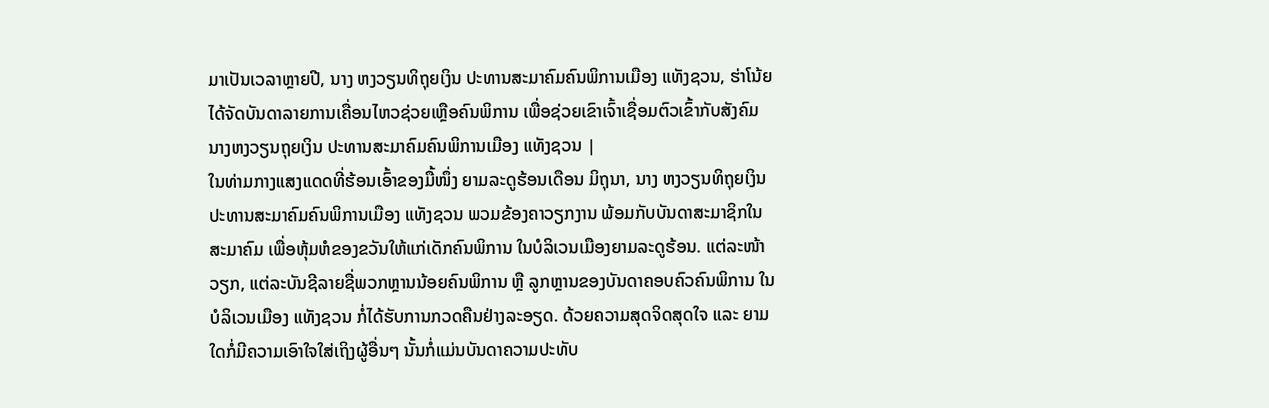ມາເປັນເວລາຫຼາຍປີ, ນາງ ຫງວຽນທິຖຸຍເງິນ ປະທານສະມາຄົມຄົນພິການເມືອງ ແທັງຊວນ, ຮ່າໂນ້ຍ ໄດ້ຈັດບັນດາລາຍການເຄື່ອນໄຫວຊ່ວຍເຫຼືອຄົນພິການ ເພື່ອຊ່ວຍເຂົາເຈົ້າເຊື່ອມຕົວເຂົ້າກັບສັງຄົມ
ນາງຫງວຽນຖຸຍເງິນ ປະທານສະມາຄົມຄົນພິການເມືອງ ແທັງຊວນ |
ໃນທ່າມກາງແສງແດດທີ່ຮ້ອນເອົ້າຂອງມື້ໜຶ່ງ ຍາມລະດູຮ້ອນເດືອນ ມິຖຸນາ, ນາງ ຫງວຽນທິຖຸຍເງິນ ປະທານສະມາຄົມຄົນພິການເມືອງ ແທັງຊວນ ພວມຂ້ອງຄາວຽກງານ ພ້ອມກັບບັນດາສະມາຊິກໃນສະມາຄົມ ເພື່ອຫຸ້ມຫໍຂອງຂວັນໃຫ້ແກ່ເດັກຄົນພິການ ໃນບໍລິເວນເມືອງຍາມລະດູຮ້ອນ. ແຕ່ລະໜ້າວຽກ, ແຕ່ລະບັນຊີລາຍຊື່ພວກຫຼານນ້ອຍຄົນພິການ ຫຼື ລູກຫຼານຂອງບັນດາຄອບຄົວຄົນພິການ ໃນບໍລິເວນເມືອງ ແທັງຊວນ ກໍ່ໄດ້ຮັບການກວດຄືນຢ່າງລະອຽດ. ດ້ວຍຄວາມສຸດຈິດສຸດໃຈ ແລະ ຍາມໃດກໍ່ມີຄວາມເອົາໃຈໃສ່ເຖິງຜູ້ອື່ນໆ ນັ້ນກໍ່ແມ່ນບັນດາຄວາມປະທັບ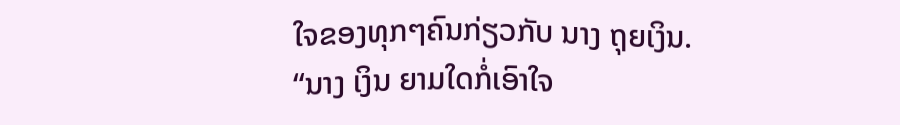ໃຈຂອງທຸກໆຄົນກ່ຽວກັບ ນາງ ຖຸຍເງິນ.
“ນາງ ເງິນ ຍາມໃດກໍ່ເອົາໃຈ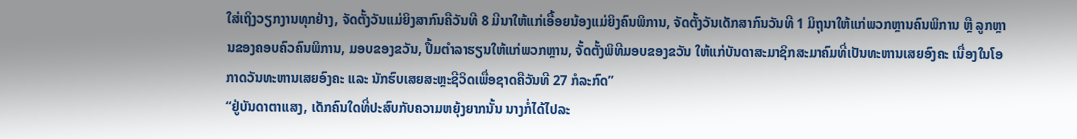ໃສ່ເຖິງວຽກງານທຸກຢ່າງ, ຈັດຕັ້ງວັນແມ່ຍິງສາກົນຄືວັນທີ 8 ມີນາໃຫ້ແກ່ເອື້ອຍນ້ອງແມ່ຍິງຄົນພິການ, ຈັດຕັ້ງວັນເດັກສາກົນວັນທີ 1 ມິຖຸນາໃຫ້ແກ່ພວກຫຼານຄົນພິການ ຫຼື ລູກຫຼານຂອງຄອບຄົວຄົນພິການ, ມອບຂອງຂວັນ, ປຶ້ມຕຳລາຮຽນໃຫ້ແກ່ພວກຫຼານ, ຈັ້ດຕັ້ງພິທີມອບຂອງຂວັນ ໃຫ້ແກ່ບັນດາສະມາຊິກສະມາຄົມທີ່ເປັນທະຫານເສຍອົງຄະ ເນື່ອງໃນໂອກາດວັນທະຫານເສຍອົງຄະ ແລະ ນັກຮົບເສຍສະຫຼະຊີວິດເພື່ອຊາດຄືວັນທີ 27 ກໍລະກົດ”
“ຢູ່ບັນດາຕາແສງ, ເດັກຄົນໃດທີ່ປະສົບກັບຄວາມຫຍຸ້ງຍາກນັ້ນ ນາງກໍ່ໄດ້ໄປລະ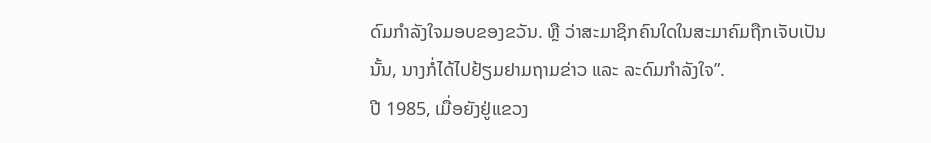ດົມກຳລັງໃຈມອບຂອງຂວັນ. ຫຼື ວ່າສະມາຊິກຄົນໃດໃນສະມາຄົມຖືກເຈັບເປັນນັ້ນ, ນາງກໍ່ໄດ້ໄປຢ້ຽມຢາມຖາມຂ່າວ ແລະ ລະດົມກຳລັງໃຈ”.
ປີ 1985, ເມື່ອຍັງຢູ່ແຂວງ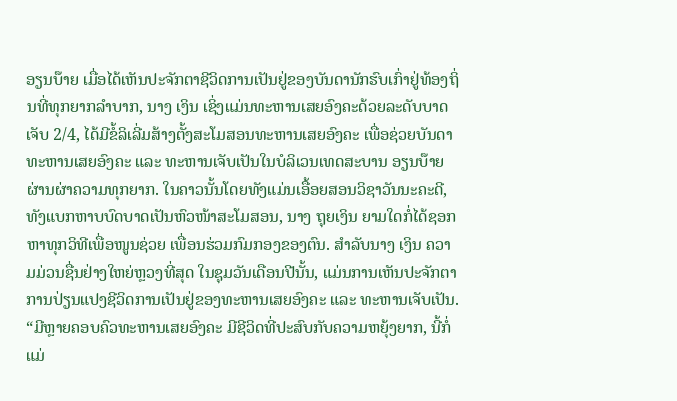ອຽນບ໊າຍ ເມື່ອໄດ້ເຫັນປະຈັກຕາຊີວິດການເປັນຢູ່ຂອງບັນດານັກຮົບເກົ່າຢູ່ທ້ອງຖິ່ນທີ່ທຸກຍາກລຳບາກ, ນາງ ເງິນ ເຊິ່ງແມ່ນທະຫານເສຍອົງຄະດ້ວຍລະດັບບາດເຈັບ 2/4, ໄດ້ມີຂໍ້ລິເລີ່ມສ້າງຕັ້ງສະໂມສອນທະຫານເສຍອົງຄະ ເພື່ອຊ່ວຍບັນດາທະຫານເສຍອົງຄະ ແລະ ທະຫານເຈັບເປັນໃນບໍລິເວນເທດສະບານ ອຽນບ໊າຍ ຜ່ານຜ່າຄວາມທຸກຍາກ. ໃນຄາວນັ້ນໂດຍທັງແມ່ນເອື້ອຍສອນວິຊາວັນນະຄະດີ, ທັງແບກຫາບບົດບາດເປັນຫົວໜ້າສະໂມສອນ, ນາງ ຖຸຍເງິນ ຍາມໃດກໍ່ໄດ້ຊອກຫາທຸກວິທີເພື່ອໜູນຊ່ວຍ ເພື່ອນຮ່ວມກົມກອງຂອງຕົນ. ສຳລັບນາງ ເງິນ ຄວາມມ່ວນຊື່ນຢ່າງໃຫຍ່ຫຼວງທີ່ສຸດ ໃນຊຸມວັນເດືອນປີນັ້ນ, ແມ່ນການເຫັນປະຈັກຕາການປ່ຽນແປງຊີວິດການເປັນຢູ່ຂອງທະຫານເສຍອົງຄະ ແລະ ທະຫານເຈັບເປັນ.
“ມີຫຼາຍຄອບຄົວທະຫານເສຍອົງຄະ ມີຊີວິດທີ່ປະສົບກັບຄວາມຫຍຸ້ງຍາກ, ນີ້ກໍ່ແມ່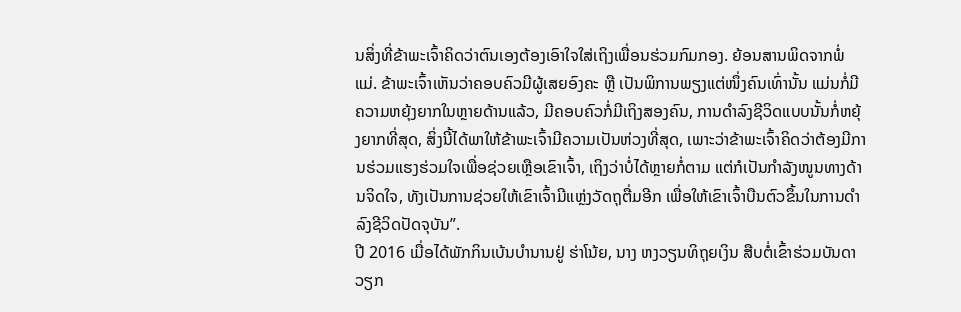ນສິ່ງທີ່ຂ້າພະເຈົ້າຄິດວ່າຕົນເອງຕ້ອງເອົາໃຈໃສ່ເຖິງເພື່ອນຮ່ວມກົມກອງ. ຍ້ອນສານພິດຈາກພໍ່ແມ່. ຂ້າພະເຈົ້າເຫັນວ່າຄອບຄົວມີຜູ້ເສຍອົງຄະ ຫຼື ເປັນພິການພຽງແຕ່ໜຶ່ງຄົນເທົ່ານັ້ນ ແມ່ນກໍ່ມີຄວາມຫຍຸ້ງຍາກໃນຫຼາຍດ້ານແລ້ວ, ມີຄອບຄົວກໍ່ມີເຖິງສອງຄົນ, ການດຳລົງຊີວິດແບບນັ້ນກໍ່ຫຍຸ້ງຍາກທີ່ສຸດ, ສິ່ງນີ້ໄດ້ພາໃຫ້ຂ້າພະເຈົ້າມີຄວາມເປັນຫ່ວງທີ່ສຸດ, ເພາະວ່າຂ້າພະເຈົ້າຄິດວ່າຕ້ອງມີການຮ່ວມແຮງຮ່ວມໃຈເພື່ອຊ່ວຍເຫຼືອເຂົາເຈົ້າ, ເຖິງວ່າບໍ່ໄດ້ຫຼາຍກໍ່ຕາມ ແຕ່ກໍເປັນກຳລັງໜູນທາງດ້ານຈິດໃຈ, ທັງເປັນການຊ່ວຍໃຫ້ເຂົາເຈົ້າມີແຫຼ່ງວັດຖຸຕື່ມອີກ ເພື່ອໃຫ້ເຂົາເຈົ້າບືນຕົວຂຶ້ນໃນການດຳລົງຊີວິດປັດຈຸບັນ”.
ປີ 2016 ເມື່ອໄດ້ພັກກິນເບ້ນບຳນານຢູ່ ຮ່າໂນ້ຍ, ນາງ ຫງວຽນທິຖຸຍເງິນ ສືບຕໍ່ເຂົ້າຮ່ວມບັນດາວຽກ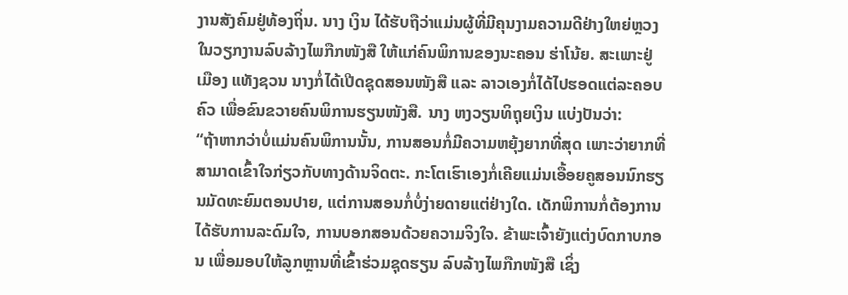ງານສັງຄົມຢູ່ທ້ອງຖິ່ນ. ນາງ ເງິນ ໄດ້ຮັບຖືວ່າແມ່ນຜູ້ທີ່ມີຄຸນງາມຄວາມດີຢ່າງໃຫຍ່ຫຼວງ ໃນວຽກງານລົບລ້າງໄພກືກໜັງສື ໃຫ້ແກ່ຄົນພິການຂອງນະຄອນ ຮ່າໂນ້ຍ. ສະເພາະຢູ່ເມືອງ ແທັງຊວນ ນາງກໍ່ໄດ້ເປີດຊຸດສອນໜັງສື ແລະ ລາວເອງກໍ່ໄດ້ໄປຮອດແຕ່ລະຄອບຄົວ ເພື່ອຂົນຂວາຍຄົນພິການຮຽນໜັງສື. ນາງ ຫງວຽນທິຖຸຍເງິນ ແບ່ງປັນວ່າ:
“ຖ້າຫາກວ່າບໍ່ແມ່ນຄົນພິການນັ້ນ, ການສອນກໍ່ມີຄວາມຫຍຸ້ງຍາກທີ່ສຸດ ເພາະວ່າຍາກທີ່ສາມາດເຂົ້າໃຈກ່ຽວກັບທາງດ້ານຈິດຕະ. ກະໂຕເຮົາເອງກໍ່ເຄີຍແມ່ນເອື້ອຍຄູສອນນົກຮຽນມັດທະຍົມຕອນປາຍ, ແຕ່ການສອນກໍ່ບໍ່ງ່າຍດາຍແຕ່ຢ່າງໃດ. ເດັກພິການກໍ່ຕ້ອງການໄດ້ຮັບການລະດົມໃຈ, ການບອກສອນດ້ວຍຄວາມຈິງໃຈ. ຂ້າພະເຈົ້າຍັງແຕ່ງບົດກາບກອນ ເພື່ອມອບໃຫ້ລູກຫຼານທີ່ເຂົ້າຮ່ວມຊຸດຮຽນ ລົບລ້າງໄພກືກໜັງສື ເຊິ່ງ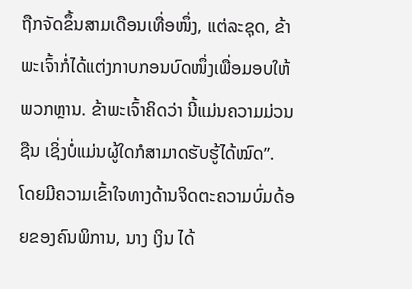ຖືກຈັດຂຶ້ນສາມເດືອນເທື່ອໜຶ່ງ, ແຕ່ລະຊຸດ, ຂ້າພະເຈົ້າກໍ່ໄດ້ແຕ່ງກາບກອນບົດໜຶ່ງເພື່ອມອບໃຫ້ພວກຫຼານ. ຂ້າພະເຈົ້າຄິດວ່າ ນີ້ແມ່ນຄວາມມ່ວນຊືນ ເຊິ່ງບໍ່ແມ່ນຜູ້ໃດກໍສາມາດຮັບຮູ້ໄດ້ໝົດ”.
ໂດຍມີຄວາມເຂົ້າໃຈທາງດ້ານຈິດຕະຄວາມບົ່ມດ້ອຍຂອງຄົນພິການ, ນາງ ເງິນ ໄດ້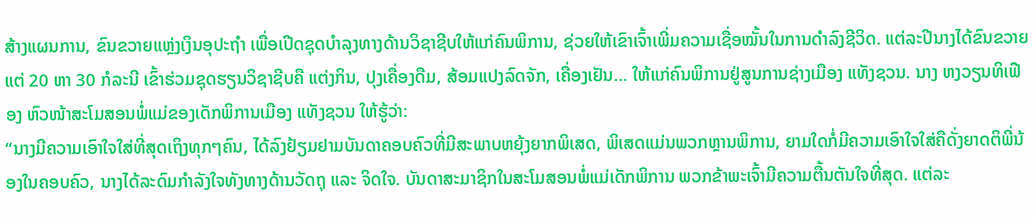ສ້າງແຜນການ, ຂົນຂວາຍແຫຼ່ງເງິນອຸປະຖຳ ເພື່ອເປີດຊຸດບຳລຸງທາງດ້ານວິຊາຊີບໃຫ້ແກ່ຄົນພິການ, ຊ່ວຍໃຫ້ເຂົາເຈົ້າເພີ່ມຄວາມເຊື່ອໝັ້ນໃນການດຳລົງຊີວິດ. ແຕ່ລະປີນາງໄດ້ຂົນຂວາຍແຕ່ 20 ຫາ 30 ກໍລະນີ ເຂົ້າຮ່ວມຊຸດຮຽນວິຊາຊີບຄື ແຕ່ງກິນ, ປຸງເຄື່ອງດືມ, ສ້ອມແປງລົດຈັກ, ເຄື່ອງເຢັນ… ໃຫ້ແກ່ຄົນພິການຢູ່ສູນການຊ່າງເມືອງ ແທັງຊວນ. ນາງ ຫງວຽນທິເຟືອງ ຫົວໜ້າສະໂມສອນພໍ່ແມ່ຂອງເດັກພິການເມືອງ ແທັງຊວນ ໃຫ້ຮູ້ວ່າ:
“ນາງມີຄວາມເອົາໃຈໃສ່ທີ່ສຸດເຖິງທຸກໆຄົນ, ໄດ້ລົງຢ້ຽມຢາມບັນດາຄອບຄົວທີ່ມີສະພາບຫຍຸ້ງຍາກພິເສດ, ພິເສດແມ່ນພວກຫຼານພິການ, ຍາມໃດກໍ່ມີຄວາມເອົາໃຈໃສ່ຄືດັ່ງຍາດຕິພີ່ນ້ອງໃນຄອບຄົວ, ນາງໄດ້ລະດົມກຳລັງໃຈທັງທາງດ້ານວັດຖຸ ແລະ ຈິດໃຈ. ບັນດາສະມາຊິກໃນສະໂມສອນພໍ່ແມ່ເດັກພິການ ພວກຂ້າພະເຈົ້າມີຄວາມຕື້ນຕັນໃຈທີ່ສຸດ. ແຕ່ລະ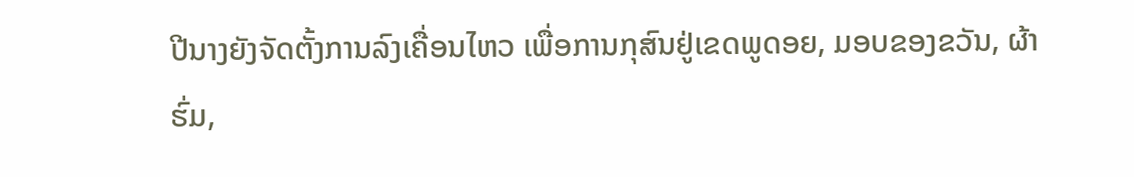ປີນາງຍັງຈັດຕັ້ງການລົງເຄື່ອນໄຫວ ເພື່ອການກຸສົນຢູ່ເຂດພູດອຍ, ມອບຂອງຂວັນ, ຜ້າຮົ່ມ,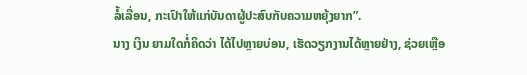ລໍ້ເລື່ອນ, ກະເປົາໃຫ້ແກ່ບັນດາຜູ້ປະສົບກັບຄວາມຫຍຸ້ງຍາກ”.
ນາງ ເງິນ ຍາມໃດກໍ່ຄິດວ່າ ໄດ້ໄປຫຼາຍບ່ອນ, ເຮັດວຽກງານໄດ້ຫຼາຍຢ່າງ, ຊ່ວຍເຫຼືອ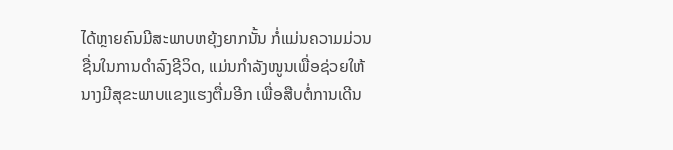ໄດ້ຫຼາຍຄົນມີສະພາບຫຍຸ້ງຍາກນັ້ນ ກໍ່ແມ່ນຄວາມມ່ວນຊື່ນໃນການດຳລົງຊີວິດ, ແມ່ນກຳລັງໜູນເພື່ອຊ່ວຍໃຫ້ນາງມີສຸຂະພາບແຂງແຮງຕື່ມອີກ ເພື່ອສືບຕໍ່ການເດີນ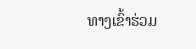ທາງເຂົ້າຮ່ວມ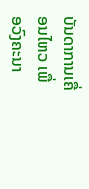ບັນດາການເຄື່ອນໄຫວ ເພື່ອວົງຄະນາ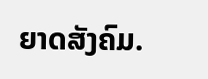ຍາດສັງຄົມ.